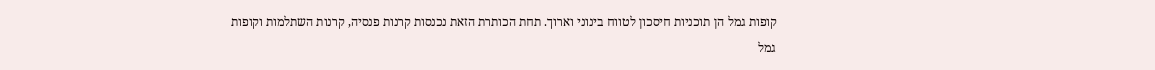קופות גמל הן תוכניות חיסכון לטווח בינוני וארוך. תחת הכותרת הזאת נכנסות קרנות פנסיה, קרנות השתלמות וקופות גמל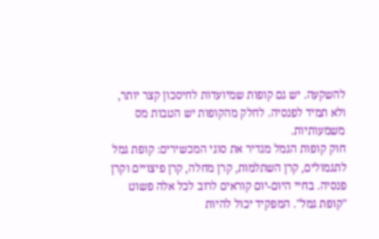להשקעה. יש גם קופות שמיועדות לחיסכון קצר יותר, ולא תמיד לפנסיה. לחלק מהקופות יש הטבות מס משמעותיות.
חוק קופות הגמל מגדיר את סוגי המכשירים: קופת גמל לתגמולים, קרן השתלמות, קרן מחלה, קרן פיצויים וקרן פנסיה. בחיי היום-יום קוראים לרוב לכל אלה פשוט "קופת גמל". המפקיד יכול להיות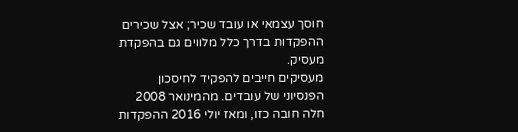חוסך עצמאי או עובד שכיר; אצל שכירים ההפקדות בדרך כלל מלווים גם בהפקדת מעסיק.
מעסיקים חייבים להפקיד לחיסכון הפנסיוני של עובדים. מהמינואר 2008 חלה חובה כזו, ומאז יולי 2016 ההפקדות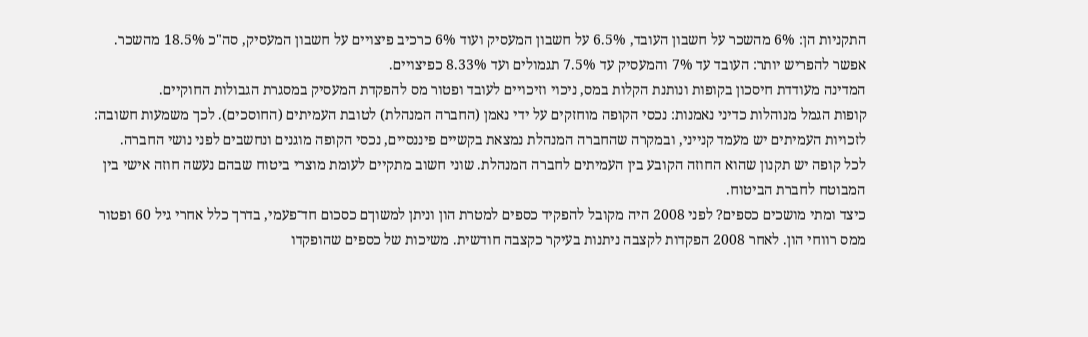התקניות הן: 6% מהשכר על חשבון העובד, 6.5% על חשבון המעסיק ועוד 6% כרכיב פיצויים על חשבון המעסיק, סה"כ 18.5% מהשכר. אפשר להפריש יותר: העובד עד 7% והמעסיק עד 7.5% תגמולים ועד 8.33% כפיצויים.
המדינה מעודדת חיסכון בקופות ונותנת הקלות במס, ניכוי וזיכויים לעובד ופטור מס להפקדת המעסיק במסגרת הגבולות החוקיים.
קופות הגמל מנוהלות כדיני נאמנות: נכסי הקופה מוחזקים על ידי נאמן (החברה המנהלת) לטובת העמיתים (החוסכים). לכך משמעות חשובה: לזכויות העמיתים יש מעמד קנייני, ובמקרה שהחברה המנהלת נמצאת בקשיים פיננסיים, נכסי הקופה מוגנים ונחשבים לפני נושי החברה.
לכל קופה יש תקנון שהוא החוזה הקובע בין העמיתים לחברה המנהלת. שוני חשוב מתקיים לעומת מוצרי ביטוח שבהם נעשה חוזה אישי בין המבוטח לחברת הביטוח.
כיצד ומתי מושכים כספים? לפני 2008 היה מקובל להפקיד כספים למטרת הון וניתן למשוךם כסכום חד־פעמי, בדרך כלל אחרי גיל 60 ופטור ממס רווחי הון. לאחר 2008 הפקדות לקצבה ניתנות בעיקר כקצבה חודשית. משיכות של כספים שהופקדו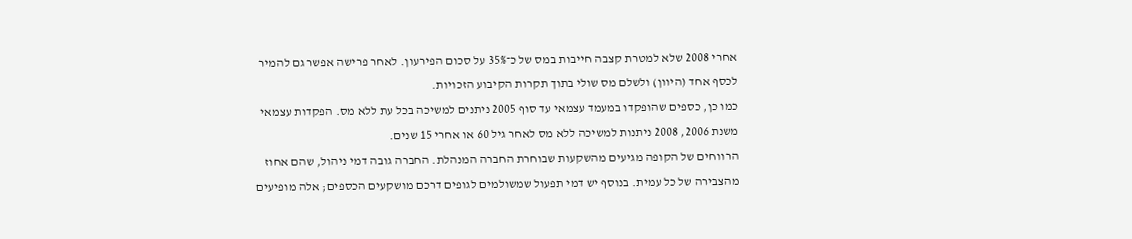אחרי 2008 שלא למטרת קצבה חייבות במס של כ־35% על סכום הפירעון. לאחר פרישה אפשר גם להמיר לכסף אחד (היוון) ולשלם מס שולי בתוך תקרות הקיבוע הזכויות.
כמו כן, כספים שהופקדו במעמד עצמאי עד סוף 2005 ניתנים למשיכה בכל עת ללא מס. הפקדות עצמאי משנת 2006, 2008 ניתנות למשיכה ללא מס לאחר גיל 60 או אחרי 15 שנים.
הרווחים של הקופה מגיעים מהשקעות שבוחרת החברה המנהלת. החברה גובה דמי ניהול, שהם אחוז מהצבירה של כל עמית. בנוסף יש דמי תפעול שמשולמים לגופים דרכם מושקעים הכספים; אלה מופיעים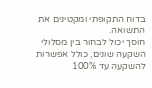בדוח התקופתי ומקטינים את התשואה.
חוסך יכול לבחור בין מסלולי השקעה שונים, כולל אפשרות להשקעה עד 100%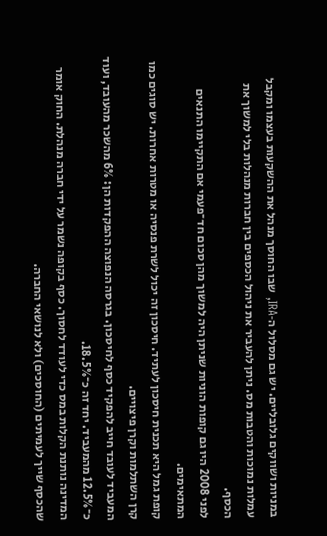במניות ושווקים גלובליים. יש גם מסלול ה‑IRA, שבו החוסך מנהל את ההשקעות בעצמו ומקבל עמלות נמוכות והטבות מס. ניתן להעביר את ניהול הכספים בין חברות מנהלות בלי למשוך את הכסף.
לפני 2008 היו גם קופות הוניות שניתן היה למשוך מהן סכום חד־פעמי אם התקיימו התנאים המתאימים.
קופת גמל היא תכנית חיסכון לעתיד. חיסכון זה יכול לשרת פנסיה או מטרות אחרות. יש סוגים כמו קרן השתלמות וקרן פיצויים.
המעביד לעובד חייב להפקיד כסף לחיסכון. בגרסה הנפוצה ההפקדות הן: 6% מהשכר מהעובד, ועוד כ־12.5% מהמעביד. יחד זה כ־18.5%.
המדינה נותנת הקלות במס כדי לעודד לחסוך. כסף בקופה נשמר על ידי חברה מנהלת. החוק אומר שהכסף שייך לעמיתים (החוסכים) ולא לנושאי החברה.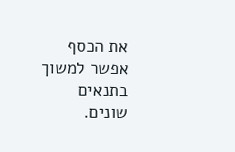את הכסף אפשר למשוך בתנאים שונים.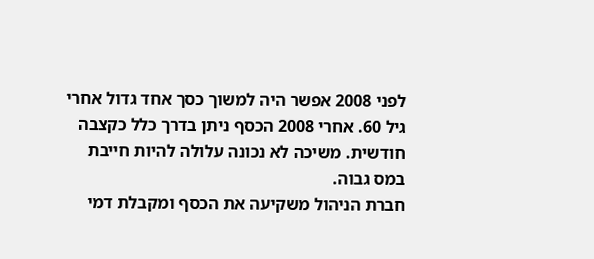לפני 2008 אפשר היה למשוך כסך אחד גדול אחרי גיל 60. אחרי 2008 הכסף ניתן בדרך כלל כקצבה חודשית. משיכה לא נכונה עלולה להיות חייבת במס גבוה.
חברת הניהול משקיעה את הכסף ומקבלת דמי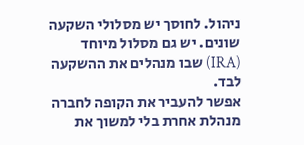ניהול. לחוסך יש מסלולי השקעה שונים. יש גם מסלול מיוחד (IRA) שבו מנהלים את ההשקעה לבד.
אפשר להעביר את הקופה לחברה מנהלת אחרת בלי למשוך את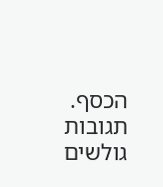הכסף.
תגובות גולשים